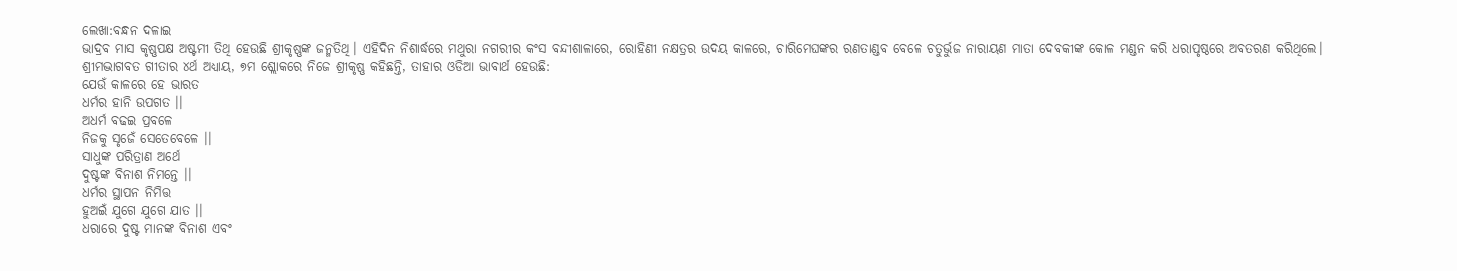ଲେଖା:ବନ୍ଧନ ଦଳାଇ
ଭାଦ୍ରବ ମାସ କୃଷ୍ଣପକ୍ଷ ଅଷ୍ଟମୀ ତିଥି ହେଉଛି ଶ୍ରୀକୃଷ୍ଣଙ୍କ ଜନ୍ମତିଥି। ଏହିଦିନ ନିଶାର୍ଦ୍ଧରେ ମଥୁରା ନଗରୀର କଂସ ବନ୍ଦୀଶାଳାରେ, ରୋହିଣୀ ନକ୍ଷତ୍ରର ଉଦୟ କାଳରେ, ଚାରିମେଘଙ୍କର ରଣତାଣ୍ଡବ ବେଳେ ଚତୁର୍ଭୁଜ ନାରାୟଣ ମାତା ଦେବକୀଙ୍କ କୋଳ ମଣ୍ଡନ କରି ଧରାପୃଷ୍ଠରେ ଅବତରଣ କରିଥିଲେ।
ଶ୍ରୀମଦ୍ଭାଗବତ ଗୀତାର ୪ର୍ଥ ଅଧ୍ୟାୟ, ୭ମ ଶ୍ଲୋକରେ ନିଜେ ଶ୍ରୀକୃଷ୍ଣ କହିଛନ୍ତି, ତାହାର ଓଡିଆ ଭାବାର୍ଥ ହେଉଛି:
ଯେଉଁ କାଳରେ ହେ ଭାରତ
ଧର୍ମର ହାନି ଉପଗତ ।।
ଅଧର୍ମ ବଢଇ ପ୍ରବଳେ
ନିଜକୁ ସୃଜେଁ ସେତେବେଳେ ।।
ସାଧୁଙ୍କ ପରିତ୍ରାଣ ଅର୍ଥେ
ଦୁଷ୍ଟଙ୍କ ବିନାଶ ନିମନ୍ତେ ।।
ଧର୍ମର ସ୍ଥାପନ ନିମିତ୍ତ
ହୁଅଇଁ ଯୁଗେ ଯୁଗେ ଯାତ ।।
ଧରାରେ ଦୁଷ୍ଟ ମାନଙ୍କ ବିନାଶ ଏବଂ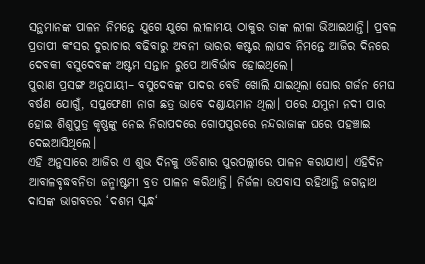ସନ୍ଥମାନଙ୍କ ପାଳନ ନିମନ୍ତେ ଯୁଗେ ଯୁଗେ ଲୀଳାମୟ ଠାକୁର ତାଙ୍କ ଲୀଳା ଭିଆଇଥାନ୍ତି। ପ୍ରବଳ ପ୍ରତାପୀ କଂସର ଦୁରାଚାର ବଢିବାରୁ ଅବନୀ ଭାରର କଷ୍ଟର ଲାଘବ ନିମନ୍ତେ ଆଜିର ଦିନରେ ଦେବକୀ ବସୁଦେବଙ୍କ ଅଷ୍ଟମ ସନ୍ତାନ ରୁପେ ଆବିର୍ଭାବ ହୋଇଥିଲେ।
ପୁରାଣ ପ୍ରସଙ୍ଗ ଅନୁଯାୟୀ– ବସୁଦେବଙ୍କ ପାଦର ବେଡି ଖୋଲି ଯାଇଥିଲା ଘୋର ଗର୍ଜନ ମେଘ ବର୍ଷଣ ଯୋଗୁଁ, ସପ୍ତଫେଣୀ ନାଗ ଛତ୍ର ଭାବେ ଦଣ୍ଡାୟମାନ ଥିଲା। ପରେ ଯମୁନା ନଦୀ ପାର ହୋଇ ଶିଶୁପୁତ୍ର କୃଷ୍ଣଙ୍କୁ ନେଇ ନିରାପଦରେ ଗୋପପୁରରେ ନନ୍ଦରାଜାଙ୍କ ଘରେ ପହଞ୍ଚାଇ ଦେଇଆସିଥିଲେ।
ଏହି ଅନୁସାରେ ଆଜିର ଏ ଶୁଭ ଦିନକୁ ଓଡିଶାର ପୁରପଲ୍ଲୀରେ ପାଳନ କରାଯାଏ। ଏହିଦିନ ଆବାଳବୃଦ୍ଧବନିତା ଜନ୍ମାଷ୍ଟମୀ ବ୍ରତ ପାଳନ କରିଥାନ୍ତି। ନିର୍ଜଳା ଉପବାସ ରହିଥାନ୍ତି ଜଗନ୍ନାଥ ଦାସଙ୍କ ଭାଗବତର ‘ଦଶମ ସ୍କନ୍ଧ‘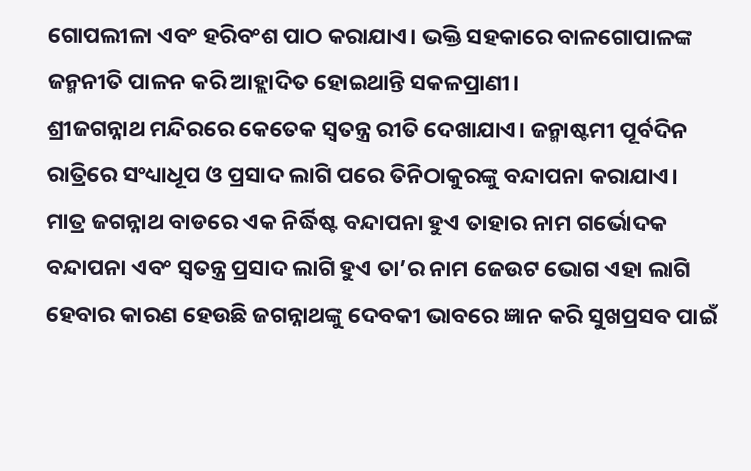ଗୋପଲୀଳା ଏବଂ ହରିବଂଶ ପାଠ କରାଯାଏ। ଭକ୍ତି ସହକାରେ ବାଳଗୋପାଳଙ୍କ ଜନ୍ମନୀତି ପାଳନ କରି ଆହ୍ଲାଦିତ ହୋଇଥାନ୍ତି ସକଳପ୍ରାଣୀ।
ଶ୍ରୀଜଗନ୍ନାଥ ମନ୍ଦିରରେ କେତେକ ସ୍ୱତନ୍ତ୍ର ରୀତି ଦେଖାଯାଏ। ଜନ୍ମାଷ୍ଟମୀ ପୂର୍ବଦିନ ରାତ୍ରିରେ ସଂଧ୍ୟାଧୂପ ଓ ପ୍ରସାଦ ଲାଗି ପରେ ତିନିଠାକୁରଙ୍କୁ ବନ୍ଦାପନା କରାଯାଏ। ମାତ୍ର ଜଗନ୍ନାଥ ବାଡରେ ଏକ ନିର୍ଦ୍ଧିଷ୍ଟ ବନ୍ଦାପନା ହୁଏ ତାହାର ନାମ ଗର୍ଭୋଦକ ବନ୍ଦାପନା ଏବଂ ସ୍ୱତନ୍ତ୍ର ପ୍ରସାଦ ଲାଗି ହୁଏ ତା’ର ନାମ ଜେଉଟ ଭୋଗ ଏହା ଲାଗି ହେବାର କାରଣ ହେଉଛି ଜଗନ୍ନାଥଙ୍କୁ ଦେବକୀ ଭାବରେ ଜ୍ଞାନ କରି ସୁଖପ୍ରସବ ପାଇଁ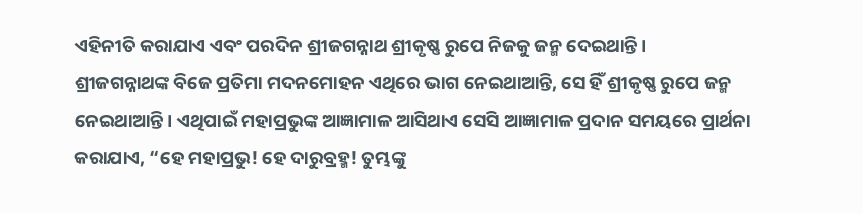ଏହିନୀତି କରାଯାଏ ଏବଂ ପରଦିନ ଶ୍ରୀଜଗନ୍ନାଥ ଶ୍ରୀକୃଷ୍ଣ ରୁପେ ନିଜକୁ ଜନ୍ମ ଦେଇଥାନ୍ତି।
ଶ୍ରୀଜଗନ୍ନାଥଙ୍କ ବିଜେ ପ୍ରତିମା ମଦନମୋହନ ଏଥିରେ ଭାଗ ନେଇଥାଆନ୍ତି, ସେ ହିଁ ଶ୍ରୀକୃଷ୍ଣ ରୁପେ ଜନ୍ମ ନେଇଥାଆନ୍ତି। ଏଥିପାଇଁ ମହାପ୍ରଭୁଙ୍କ ଆଜ୍ଞାମାଳ ଆସିଥାଏ ସେସି ଆଜ୍ଞାମାଳ ପ୍ରଦାନ ସମୟରେ ପ୍ରାର୍ଥନା କରାଯାଏ, “ହେ ମହାପ୍ରଭୁ! ହେ ଦାରୁବ୍ରହ୍ମ! ତୁମ୍ଭଙ୍କୁ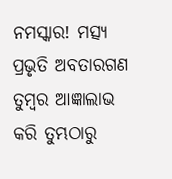ନମସ୍କାର! ମତ୍ସ୍ୟ ପ୍ରଭୃତି ଅବତାରଗଣ ତୁମ୍ବର ଆଜ୍ଞାଲାଭ କରି ତୁମ୍ଭଠାରୁ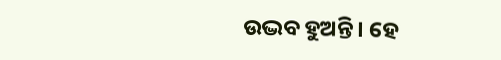ଉଦ୍ଭବ ହୁଅନ୍ତି। ହେ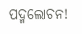ପଦ୍ମଲୋଚନ!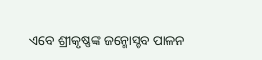ଏବେ ଶ୍ରୀକୃଷ୍ଣଙ୍କ ଜନ୍ମୋସ୍ଚବ ପାଳନ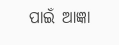ପାଇଁ ଆଜ୍ଞା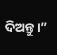ଦିଅନ୍ତୁ।”